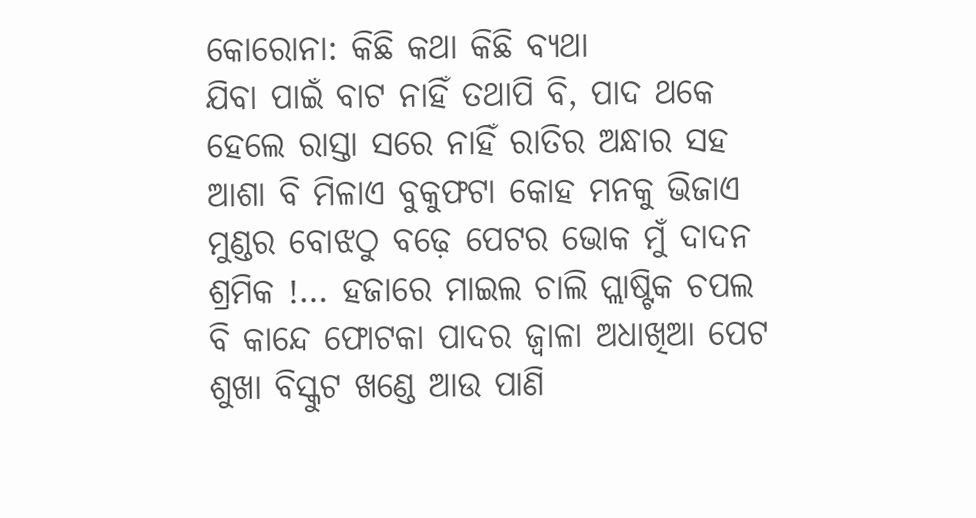କୋରୋନା: କିଛି କଥା କିଛି ବ୍ୟଥା
ଯିବା ପାଇଁ ବାଟ ନାହିଁ ତଥାପି ବି, ପାଦ ଥକେ ହେଲେ ରାସ୍ତା ସରେ ନାହିଁ ରାତିର ଅନ୍ଧାର ସହ ଆଶା ବି ମିଳାଏ ବୁକୁଫଟା କୋହ ମନକୁ ଭିଜାଏ ମୁଣ୍ଡର ବୋଝଠୁ ବଢ଼େ ପେଟର ଭୋକ ମୁଁ ଦାଦନ ଶ୍ରମିକ !… ହଜାରେ ମାଇଲ ଚାଲି ପ୍ଲାଷ୍ଟିକ ଚପଲ ବି କାନ୍ଦେ ଫୋଟକା ପାଦର ଜ୍ଵାଳା ଅଧାଖିଆ ପେଟ ଶୁଖା ବିସ୍କୁଟ ଖଣ୍ଡେ ଆଉ ପାଣି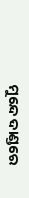ମୁନ୍ଦେ ଦାଣ୍ଡରେ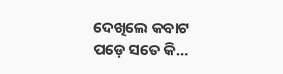ଦେଖିଲେ କବାଟ ପଡ଼େ ସତେ କି…